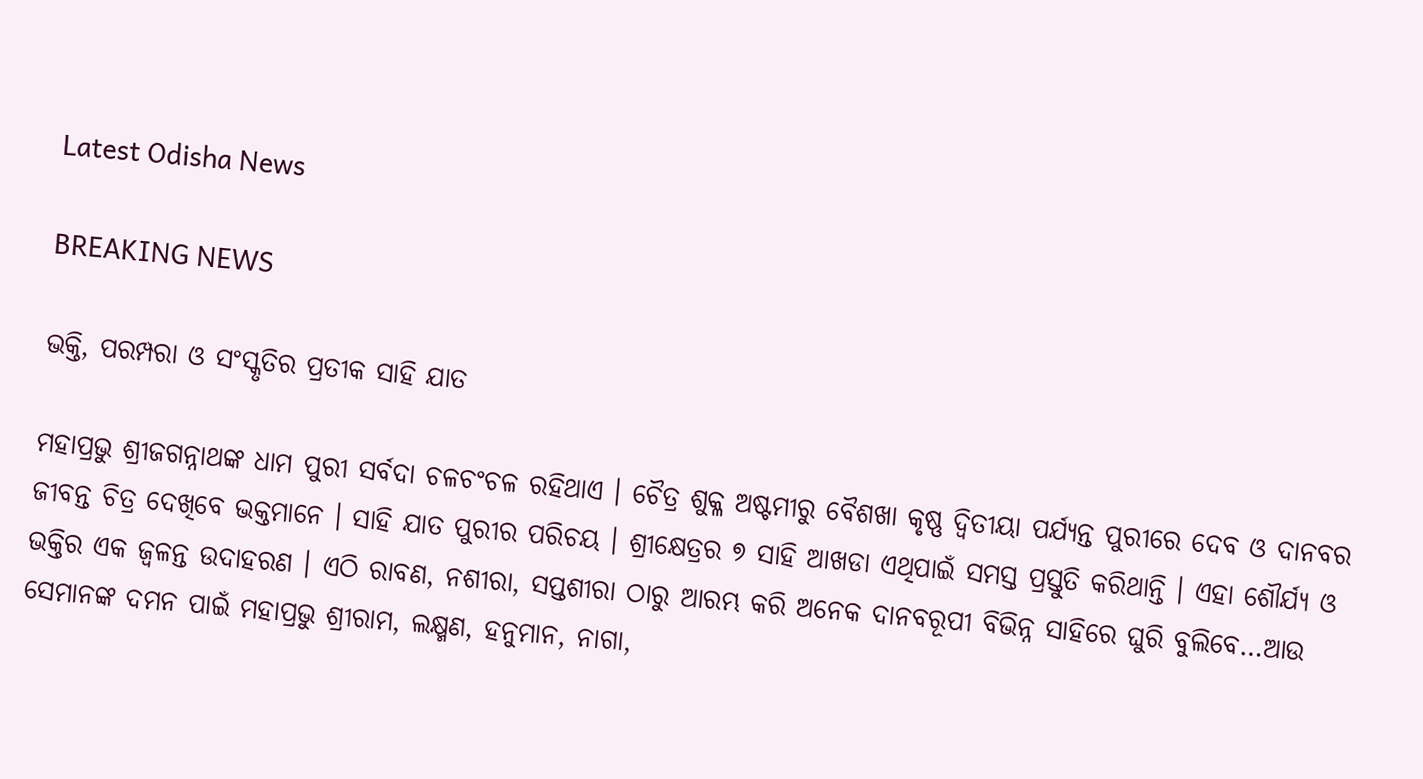Latest Odisha News

BREAKING NEWS

ଭକ୍ତି, ପରମ୍ପରା ଓ ସଂସ୍କୃତିର ପ୍ରତୀକ ସାହି ଯାତ

ମହାପ୍ରଭୁ ଶ୍ରୀଜଗନ୍ନାଥଙ୍କ ଧାମ ପୁରୀ ସର୍ବଦା ଚଳଚଂଚଳ ରହିଥାଏ । ଚୈତ୍ର ଶୁକ୍ଳ ଅଷ୍ଟମୀରୁ ବୈଶଖା କୃଷ୍ଣ ଦ୍ୱିତୀୟା ପର୍ଯ୍ୟନ୍ତ ପୁରୀରେ ଦେବ ଓ ଦାନବର ଜୀବନ୍ତ ଚିତ୍ର ଦେଖିବେ ଭକ୍ତମାନେ । ସାହି ଯାତ ପୁରୀର ପରିଚୟ । ଶ୍ରୀକ୍ଷେତ୍ରର ୭ ସାହି ଆଖଡା ଏଥିପାଇଁ ସମସ୍ତ ପ୍ରସ୍ତୁତି କରିଥାନ୍ତି । ଏହା ଶୌର୍ଯ୍ୟ ଓ ଭକ୍ତିର ଏକ ଜ୍ୱଳନ୍ତ ଉଦାହରଣ । ଏଠି ରାବଣ, ନଶୀରା, ସପ୍ତଶୀରା ଠାରୁ ଆରମ୍ଭ କରି ଅନେକ ଦାନବରୂପୀ ବିଭିନ୍ନ ସାହିରେ ଘୁରି ବୁଲିବେ…ଆଉ ସେମାନଙ୍କ ଦମନ ପାଇଁ ମହାପ୍ରଭୁ ଶ୍ରୀରାମ, ଲକ୍ଷ୍ମଣ, ହନୁମାନ, ନାଗା,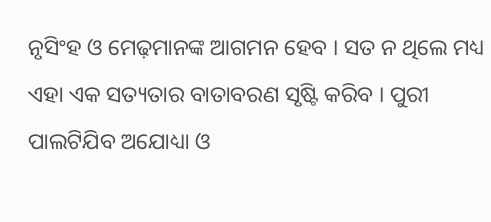ନୃସିଂହ ଓ ମେଢ଼ମାନଙ୍କ ଆଗମନ ହେବ । ସତ ନ ଥିଲେ ମଧ୍ୟ ଏହା ଏକ ସତ୍ୟତାର ବାତାବରଣ ସୃଷ୍ଟି କରିବ । ପୁରୀ ପାଲଟିଯିବ ଅଯୋଧ୍ୟା ଓ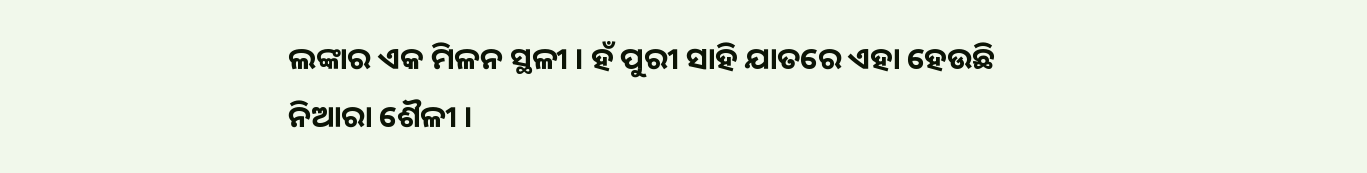ଲଙ୍କାର ଏକ ମିଳନ ସ୍ଥଳୀ । ହଁ ପୁରୀ ସାହି ଯାତରେ ଏହା ହେଉଛି ନିଆରା ଶୈଳୀ ।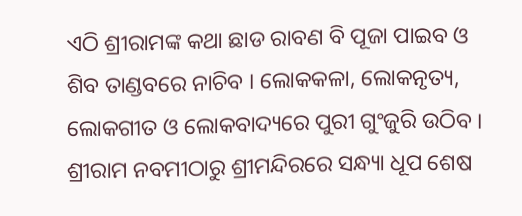ଏଠି ଶ୍ରୀରାମଙ୍କ କଥା ଛାଡ ରାବଣ ବି ପୂଜା ପାଇବ ଓ ଶିବ ତାଣ୍ଡବରେ ନାଚିବ । ଲୋକକଳା, ଲୋକନୃତ୍ୟ, ଲୋକଗୀତ ଓ ଲୋକବାଦ୍ୟରେ ପୁରୀ ଗୁଂଜୁରି ଉଠିବ । ଶ୍ରୀରାମ ନବମୀଠାରୁ ଶ୍ରୀମନ୍ଦିରରେ ସନ୍ଧ୍ୟା ଧୂପ ଶେଷ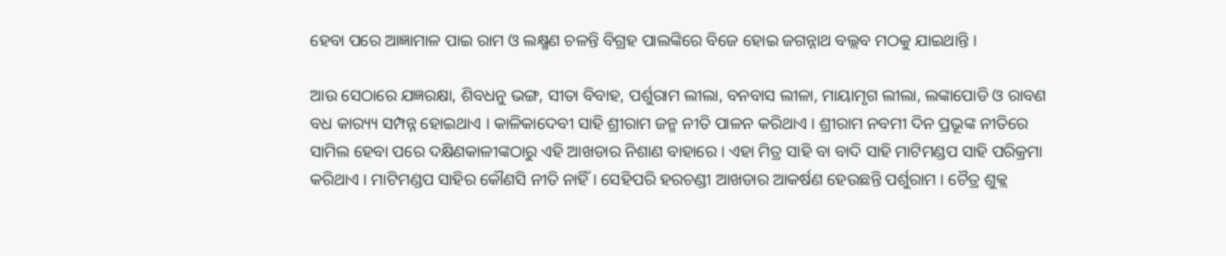ହେବା ପରେ ଆଜ୍ଞାମାଳ ପାଇ ରାମ ଓ ଲକ୍ଷ୍ମଣ ଚଳନ୍ତି ବିଗ୍ରହ ପାଲଙ୍କିରେ ବିଜେ ହୋଇ ଜଗନ୍ନାଥ ବଲ୍ଲବ ମଠକୁ ଯାଇଥାନ୍ତି ।

ଆଉ ସେଠାରେ ଯଜ୍ଞରକ୍ଷା, ଶିବଧନୁ ଭଙ୍ଗ, ସୀତା ବିବାହ, ପର୍ଶୁରାମ ଲୀଲା, ବନବାସ ଲୀଳା, ମାୟାମୃଗ ଲୀଲା, ଲଙ୍କାପୋଡି ଓ ରାବଣ ବଧ କାର‌୍ୟ୍ୟ ସମ୍ପନ୍ନ ହୋଇଥାଏ । କାଳିକାଦେବୀ ସାହି ଶ୍ରୀରାମ ଜନ୍ମ ନୀତି ପାଳନ କରିଥାଏ । ଶ୍ରୀରାମ ନବମୀ ଦିନ ପ୍ରଭୂଙ୍କ ନୀତିରେ ସାମିଲ ହେବା ପରେ ଦକ୍ଷିଣକାଳୀଙ୍କଠାରୁ ଏହି ଆଖଡାର ନିଶାଣ ବାହାରେ । ଏହା ମିତ୍ର ସାହି ବା ବାଦି ସାହି ମାଟିମଣ୍ଡପ ସାହି ପରିକ୍ରମା କରିଥାଏ । ମାଟିମଣ୍ଡପ ସାହିର କୌଣସି ନୀତି ନାହିଁ । ସେହିପରି ହରଚଣ୍ଡୀ ଆଖଡାର ଆକର୍ଷଣ ହେଉଛନ୍ତି ପର୍ଶୁରାମ । ଚୈତ୍ର ଶୁକ୍ଲ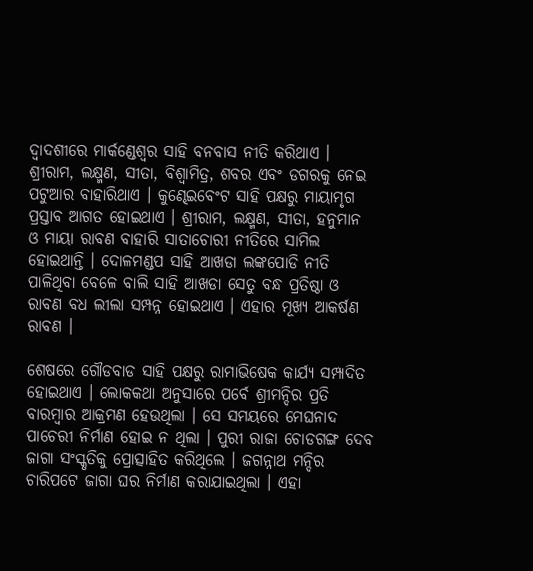ଦ୍ୱାଦଶୀରେ ମାର୍କଣ୍ଡେଶ୍ୱର ସାହି ବନବାସ ନୀତି କରିଥାଏ । ଶ୍ରୀରାମ, ଲକ୍ଷ୍ମଣ, ସୀତା, ବିଶ୍ୱାମିତ୍ର, ଶବର ଏବଂ ଡଗରକୁ ନେଇ ପଟୁଆର ବାହାରିଥାଏ । କୁଣ୍ଢେଇବେଂଟ ସାହି ପକ୍ଷରୁ ମାୟାମୃଗ ପ୍ରସ୍ତାବ ଆଗତ ହୋଇଥାଏ । ଶ୍ରୀରାମ, ଲକ୍ଷ୍ମଣ, ସୀତା, ହନୁମାନ ଓ ମାୟା ରାବଣ ବାହାରି ସାତାଚୋରୀ ନୀତିରେ ସାମିଲ ହୋଇଥାନ୍ତି । ଦୋଳମଣ୍ଡପ ସାହି ଆଖଡା ଲଙ୍କପୋଡି ନୀତି ପାଳିଥିବା ବେଳେ ବାଲି ସାହି ଆଖଡା ସେତୁ ବନ୍ଧ ପ୍ରତିଷ୍ଠା ଓ ରାବଣ ବଧ ଲୀଲା ସମ୍ପନ୍ନ ହୋଇଥାଏ । ଏହାର ମୂଖ୍ୟ ଆକର୍ଷଣ ରାବଣ ।

ଶେଷରେ ଗୌଡବାଡ ସାହି ପକ୍ଷରୁ ରାମାଭିଷେକ କାର୍ଯ୍ୟ ସମ୍ପାଦିତ ହୋଇଥାଏ । ଲୋକକଥା ଅନୁସାରେ ପର୍ବେ ଶ୍ରୀମନ୍ଦିର ପ୍ରତି ବାରମ୍ବାର ଆକ୍ରମଣ ହେଉଥିଲା । ସେ ସମୟରେ ମେଘନାଦ ପାଚେରୀ ନିର୍ମାଣ ହୋଇ ନ ଥିଲା । ପୁରୀ ରାଜା ଚୋଡଗଙ୍ଗ ଦେବ ଜାଗା ସଂସ୍କୃତିକୁ ପ୍ରୋତ୍ସାହିତ କରିଥିଲେ । ଜଗନ୍ନାଥ ମନ୍ଦିର ଚାରିପଟେ ଜାଗା ଘର ନିର୍ମାଣ କରାଯାଇଥିଲା । ଏହା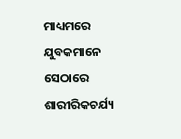ମାଧ୍ୟମରେ ଯୁବକମାନେ ସେଠାରେ ଶାରୀରିକଚର୍ଯ୍ୟ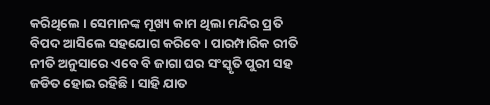କରିଥିଲେ । ସେମାନଙ୍କ ମୂଖ୍ୟ କାମ ଥିଲା ମନ୍ଦିର ପ୍ରତି ବିପଦ ଆସିଲେ ସହଯୋଗ କରିବେ । ପାରମ୍ପାରିକ ରୀତି ନୀତି ଅନୁସାରେ ଏବେ ବି ଜାଗା ଘର ସଂସ୍କୃତି ପୁରୀ ସହ ଜଡିତ ହୋଇ ରହିଛି । ସାହି ଯାତ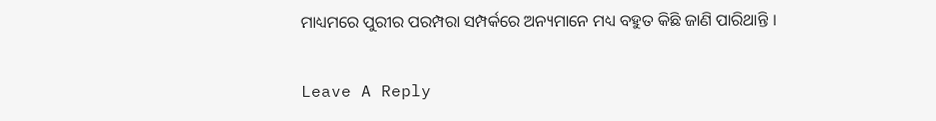ମାଧ୍ୟମରେ ପୁରୀର ପରମ୍ପରା ସମ୍ପର୍କରେ ଅନ୍ୟମାନେ ମଧ୍ୟ ବହୁତ କିଛି ଜାଣି ପାରିଥାନ୍ତି ।

Leave A Reply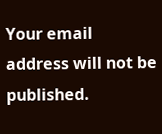Your email address will not be published.